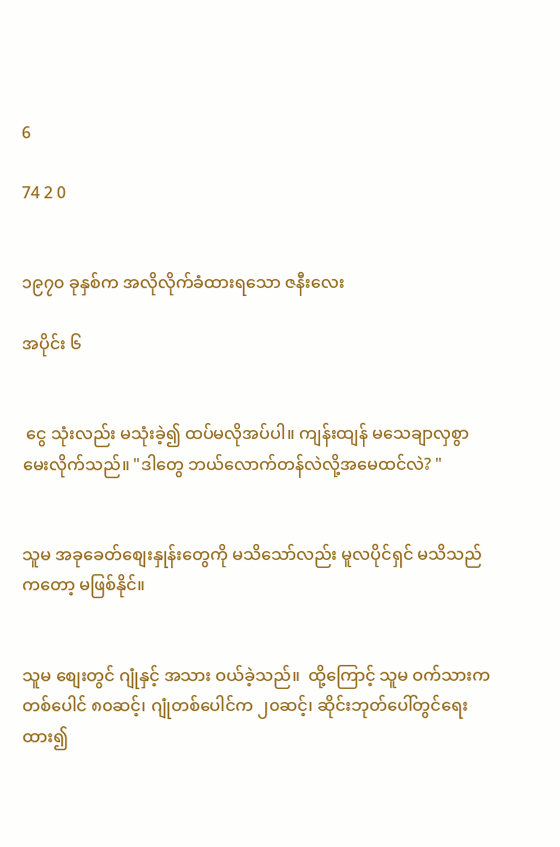6

74 2 0


၁၉၇၀ ခုနှစ်က အလိုလိုက်ခံထားရသော ဇနီးလေး

အပိုင်း ၆


 ငွေ သုံးလည်း မသုံးခဲ့၍ ထပ်မလိုအပ်ပါ။ ကျန်းထျန် မသေချာလှစွာ မေးလိုက်သည်။ "ဒါတွေ ဘယ်လောက်တန်လဲလို့အမေထင်လဲ? "


သူမ အခုခေတ်စျေးနှုန်းတွေကို မသိသော်လည်း မူလပိုင်ရှင် မသိသည်ကတော့ မဖြစ်နိုင်။


သူမ စျေးတွင် ဂျုံနှင့် အသား ဝယ်ခဲ့သည်။  ထို့ကြောင့် သူမ ဝက်သားက တစ်ပေါင် ၈၀ဆင့်၊ ဂျုံတစ်ပေါင်က ၂၀ဆင့်၊ ဆိုင်းဘုတ်ပေါ်တွင်ရေးထား၍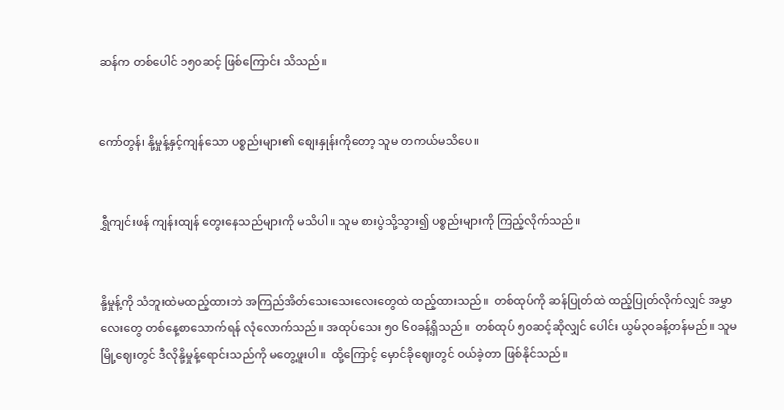ဆန်က တစ်ပေါင် ၁၅၀ဆင့် ဖြစ်ကြောင်း သိသည်။


ကော်တွန်၊ နို့မှုန့်နှင့်ကျန်သော ပစ္စည်းများ၏ စျေးနှုန်းကိုတော့ သူမ တကယ်မသိပေ။


ရွှီကျင်းဖန် ကျန်းထျန် တွေးနေသည်များကို မသိပါ။ သူမ စားပွဲသို့သွား၍ ပစ္စည်းများကို ကြည့်လိုက်သည်။


နို့မှုန့်ကို သံဘူးထဲမထည့်ထားဘဲ အကြည်အိတ်သေးသေးလေးတွေထဲ ထည့်ထားသည်။  တစ်ထုပ်ကို ဆန်ပြုတ်ထဲ ထည့်ပြုတ်လိုက်လျှင် အမွှာလေးတွေ တစ်နေ့စာသောက်ရန် လုံလောက်သည်။ အထုပ်သေး ၅၀ ၆၀ခန့်ရှိသည်။  တစ်ထုပ် ၅၀ဆင့်ဆိုလျှင် ပေါင်း ယွမ်၃၀ခန့်တန်မည်။ သူမ မြို့ဈေးတွင် ဒီလိုနို့မှုန့်ရောင်းသည်ကို မတွေ့ဖူးပါ။  ထို့ကြောင့် မှောင်ခိုဈေးတွင် ဝယ်ခဲ့တာ ဖြစ်နိုင်သည်။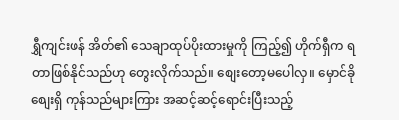ရွှီကျင်းဖန် အိတ်၏ သေချာထုပ်ပိုးထားမှုကို ကြည့်၍ ဟိုက်ရှီက ရတာဖြစ်နိုင်သည်ဟု တွေးလိုက်သည်။ စျေးတော့မပေါလှ။ မှောင်ခိုစျေးရှိ ကုန်သည်များကြား အဆင့်ဆင့်ရောင်းပြီးသည့်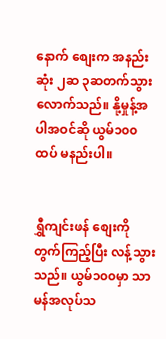နောက် စျေးက အနည်းဆုံး ၂ဆ ၃ဆတက်သွားလောက်သည်။ နို့မှုန့်အပါအဝင်ဆို ယွမ်၁၀၀ထပ် မနည်းပါ။


ရွှီကျင်းဖန် စျေးကိုတွက်ကြည့်ပြီး လန့်သွားသည်။ ယွမ်၁၀၀မှာ သာမန်အလုပ်သ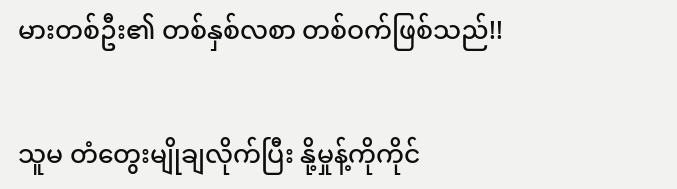မားတစ်ဦး၏ တစ်နှစ်လစာ တစ်ဝက်ဖြစ်သည်!!


သူမ တံတွေးမျိုချလိုက်ပြီး နို့မှုန့်ကိုကိုင်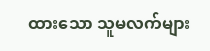ထားသော သူမလက်များ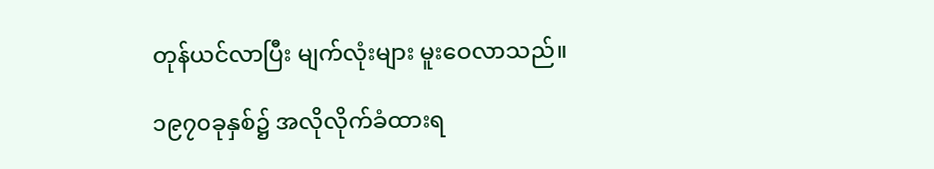တုန်ယင်လာပြီး မျက်လုံးများ မူးဝေလာသည်။

၁၉၇၀ခုနှစ်၌ အလိုလိုက်ခံထားရ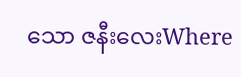သော ဇနီးလေးWhere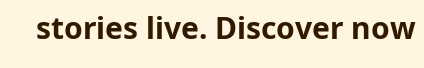stories live. Discover now